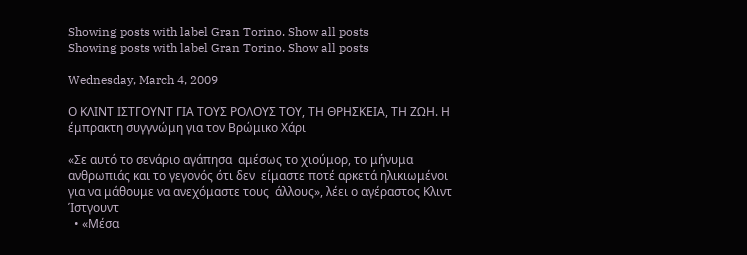Showing posts with label Gran Torino. Show all posts
Showing posts with label Gran Torino. Show all posts

Wednesday, March 4, 2009

Ο ΚΛΙΝΤ ΙΣΤΓΟΥΝΤ ΓΙΑ ΤΟΥΣ ΡΟΛΟΥΣ ΤΟΥ, ΤΗ ΘΡΗΣΚΕΙΑ, ΤΗ ΖΩΗ. Η έμπρακτη συγγνώμη για τον Βρώμικο Χάρι

«Σε αυτό το σενάριο αγάπησα  αμέσως το χιούμορ, το μήνυμα  ανθρωπιάς και το γεγονός ότι δεν  είμαστε ποτέ αρκετά ηλικιωμένοι  για να μάθουμε να ανεχόμαστε τους  άλλους», λέει ο αγέραστος Κλιντ  Ίστγουντ
  • «Μέσα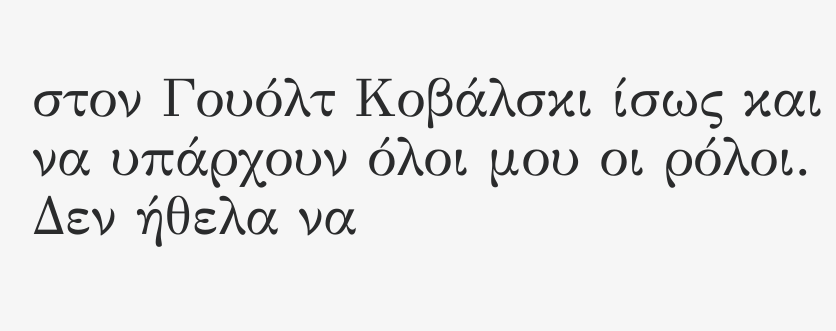στον Γουόλτ Κοβάλσκι ίσως και να υπάρχουν όλοι μου οι ρόλοι. Δεν ήθελα να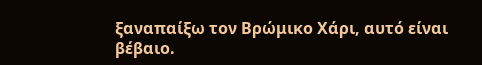ξαναπαίξω τον Βρώμικο Χάρι, αυτό είναι βέβαιο.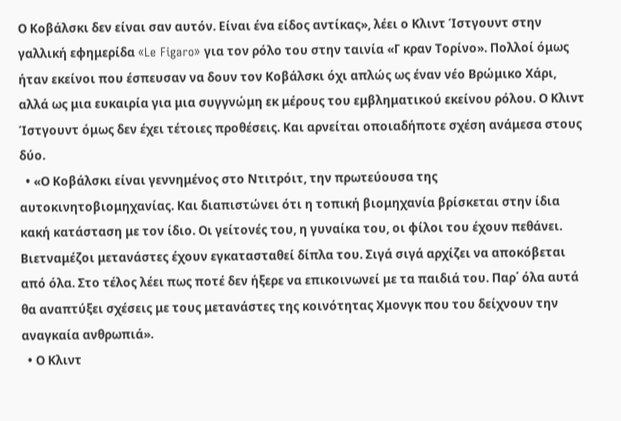Ο Κοβάλσκι δεν είναι σαν αυτόν. Είναι ένα είδος αντίκας», λέει ο Κλιντ Ίστγουντ στην γαλλική εφημερίδα «Le Figaro» για τον ρόλο του στην ταινία «Γ κραν Τορίνο». Πολλοί όμως ήταν εκείνοι που έσπευσαν να δουν τον Κοβάλσκι όχι απλώς ως έναν νέο Βρώμικο Χάρι, αλλά ως μια ευκαιρία για μια συγγνώμη εκ μέρους του εμβληματικού εκείνου ρόλου. Ο Κλιντ Ίστγουντ όμως δεν έχει τέτοιες προθέσεις. Και αρνείται οποιαδήποτε σχέση ανάμεσα στους δύο.
  • «Ο Κοβάλσκι είναι γεννημένος στο Ντιτρόιτ, την πρωτεύουσα της αυτοκινητοβιομηχανίας. Και διαπιστώνει ότι η τοπική βιομηχανία βρίσκεται στην ίδια κακή κατάσταση με τον ίδιο. Οι γείτονές του, η γυναίκα του, οι φίλοι του έχουν πεθάνει. Βιετναμέζοι μετανάστες έχουν εγκατασταθεί δίπλα του. Σιγά σιγά αρχίζει να αποκόβεται από όλα. Στο τέλος λέει πως ποτέ δεν ήξερε να επικοινωνεί με τα παιδιά του. Παρ΄ όλα αυτά θα αναπτύξει σχέσεις με τους μετανάστες της κοινότητας Χμονγκ που του δείχνουν την αναγκαία ανθρωπιά».
  • Ο Κλιντ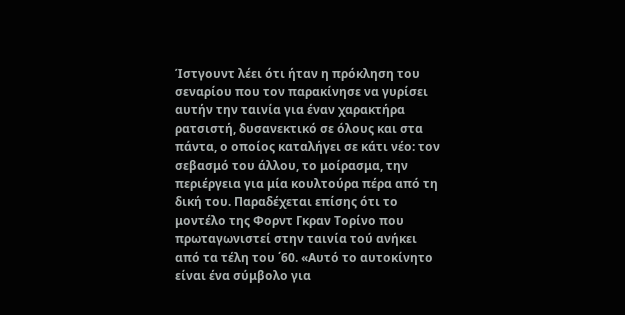Ίστγουντ λέει ότι ήταν η πρόκληση του σεναρίου που τον παρακίνησε να γυρίσει αυτήν την ταινία για έναν χαρακτήρα ρατσιστή, δυσανεκτικό σε όλους και στα πάντα, ο οποίος καταλήγει σε κάτι νέο: τον σεβασμό του άλλου, το μοίρασμα, την περιέργεια για μία κουλτούρα πέρα από τη δική του. Παραδέχεται επίσης ότι το μοντέλο της Φορντ Γκραν Τορίνο που πρωταγωνιστεί στην ταινία τού ανήκει από τα τέλη του ΄60. «Αυτό το αυτοκίνητο είναι ένα σύμβολο για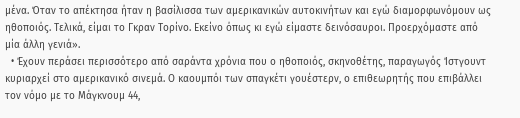μένα. Όταν το απέκτησα ήταν η βασίλισσα των αμερικανικών αυτοκινήτων και εγώ διαμορφωνόμουν ως ηθοποιός. Τελικά, είμαι το Γκραν Τορίνο. Εκείνο όπως κι εγώ είμαστε δεινόσαυροι. Προερχόμαστε από μία άλλη γενιά».
  • Έχουν περάσει περισσότερο από σαράντα χρόνια που ο ηθοποιός, σκηνοθέτης, παραγωγός Ίστγουντ κυριαρχεί στο αμερικανικό σινεμά. Ο καουμπόι των σπαγκέτι γουέστερν, ο επιθεωρητής που επιβάλλει τον νόμο με το Μάγκνουμ 44,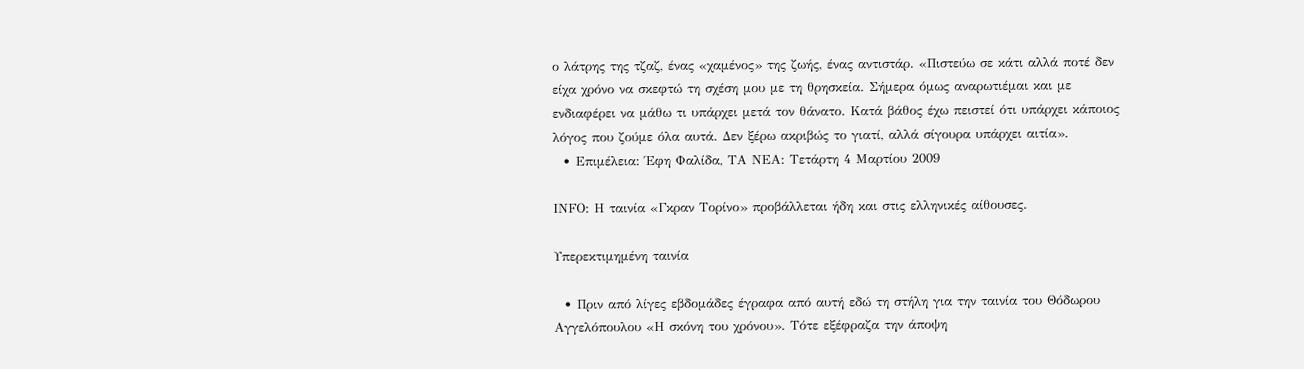ο λάτρης της τζαζ, ένας «χαμένος» της ζωής, ένας αντιστάρ. «Πιστεύω σε κάτι αλλά ποτέ δεν είχα χρόνο να σκεφτώ τη σχέση μου με τη θρησκεία. Σήμερα όμως αναρωτιέμαι και με ενδιαφέρει να μάθω τι υπάρχει μετά τον θάνατο. Κατά βάθος έχω πειστεί ότι υπάρχει κάποιος λόγος που ζούμε όλα αυτά. Δεν ξέρω ακριβώς το γιατί, αλλά σίγουρα υπάρχει αιτία».
  • Επιμέλεια: Έφη Φαλίδα, ΤΑ ΝΕΑ: Τετάρτη 4 Μαρτίου 2009

ΙΝFΟ: Η ταινία «Γκραν Τορίνο» προβάλλεται ήδη και στις ελληνικές αίθουσες.

Υπερεκτιμημένη ταινία

  • Πριν από λίγες εβδομάδες έγραφα από αυτή εδώ τη στήλη για την ταινία του Θόδωρου Αγγελόπουλου «Η σκόνη του χρόνου». Τότε εξέφραζα την άποψη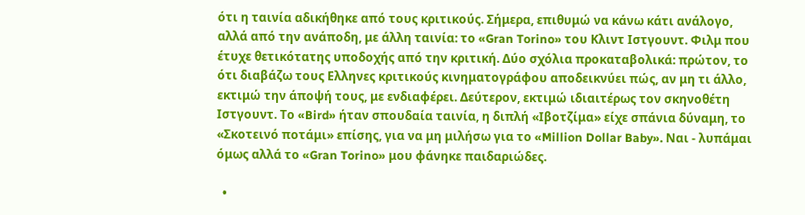ότι η ταινία αδικήθηκε από τους κριτικούς. Σήμερα, επιθυμώ να κάνω κάτι ανάλογο, αλλά από την ανάποδη, με άλλη ταινία: το «Gran Torino» του Κλιντ Ιστγουντ. Φιλμ που έτυχε θετικότατης υποδοχής από την κριτική. Δύο σχόλια προκαταβολικά: πρώτον, το ότι διαβάζω τους Ελληνες κριτικούς κινηματογράφου αποδεικνύει πώς, αν μη τι άλλο, εκτιμώ την άποψή τους, με ενδιαφέρει. Δεύτερον, εκτιμώ ιδιαιτέρως τον σκηνοθέτη Ιστγουντ. Το «Bird» ήταν σπουδαία ταινία, η διπλή «Ιβοτζίμα» είχε σπάνια δύναμη, το «Σκοτεινό ποτάμι» επίσης, για να μη μιλήσω για το «Million Dollar Baby». Ναι - λυπάμαι όμως αλλά το «Gran Torino» μου φάνηκε παιδαριώδες.

  •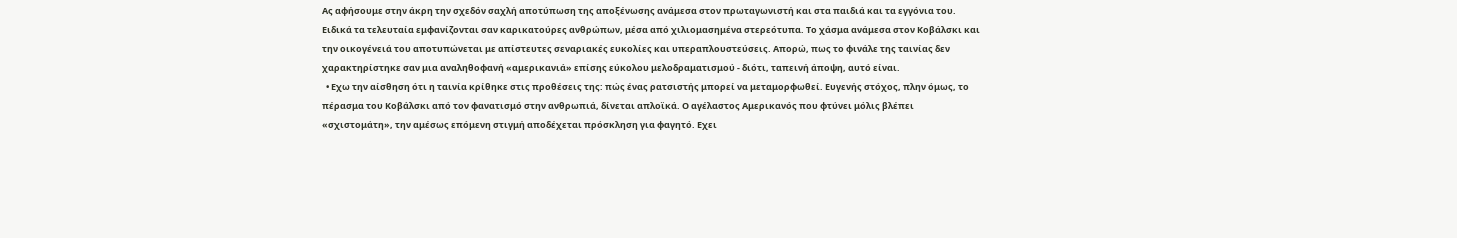Ας αφήσουμε στην άκρη την σχεδόν σαχλή αποτύπωση της αποξένωσης ανάμεσα στον πρωταγωνιστή και στα παιδιά και τα εγγόνια του. Ειδικά τα τελευταία εμφανίζονται σαν καρικατούρες ανθρώπων, μέσα από χιλιομασημένα στερεότυπα. Το χάσμα ανάμεσα στον Κοβάλσκι και την οικογένειά του αποτυπώνεται με απίστευτες σεναριακές ευκολίες και υπεραπλουστεύσεις. Απορώ, πως το φινάλε της ταινίας δεν χαρακτηρίστηκε σαν μια αναληθοφανή «αμερικανιά» επίσης εύκολου μελοδραματισμού - διότι, ταπεινή άποψη, αυτό είναι.
  • Εχω την αίσθηση ότι η ταινία κρίθηκε στις προθέσεις της: πώς ένας ρατσιστής μπορεί να μεταμορφωθεί. Ευγενής στόχος, πλην όμως, το πέρασμα του Κοβάλσκι από τον φανατισμό στην ανθρωπιά, δίνεται απλοϊκά. Ο αγέλαστος Αμερικανός που φτύνει μόλις βλέπει «σχιστομάτη», την αμέσως επόμενη στιγμή αποδέχεται πρόσκληση για φαγητό. Εχει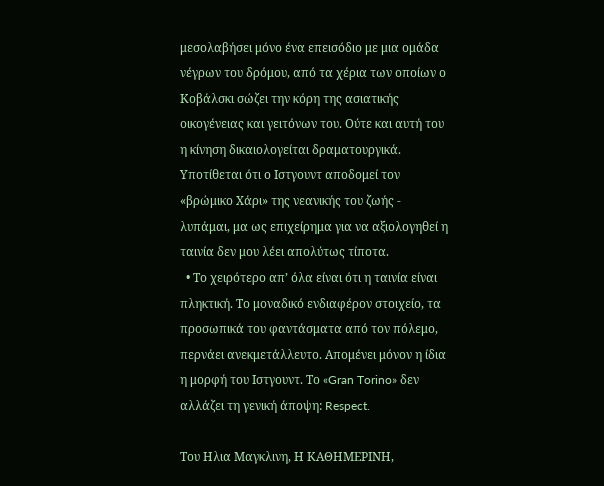μεσολαβήσει μόνο ένα επεισόδιο με μια ομάδα νέγρων του δρόμου, από τα χέρια των οποίων ο Κοβάλσκι σώζει την κόρη της ασιατικής οικογένειας και γειτόνων του. Ούτε και αυτή του η κίνηση δικαιολογείται δραματουργικά. Υποτίθεται ότι ο Ιστγουντ αποδομεί τον «βρώμικο Χάρι» της νεανικής του ζωής - λυπάμαι, μα ως επιχείρημα για να αξιολογηθεί η ταινία δεν μου λέει απολύτως τίποτα.
  • Το χειρότερο απ’ όλα είναι ότι η ταινία είναι πληκτική. Το μοναδικό ενδιαφέρον στοιχείο, τα προσωπικά του φαντάσματα από τον πόλεμο, περνάει ανεκμετάλλευτο. Απομένει μόνον η ίδια η μορφή του Ιστγουντ. Το «Gran Torino» δεν αλλάζει τη γενική άποψη: Respect.

Tου Ηλια Μαγκλινη, Η ΚΑΘΗΜΕΡΙΝΗ,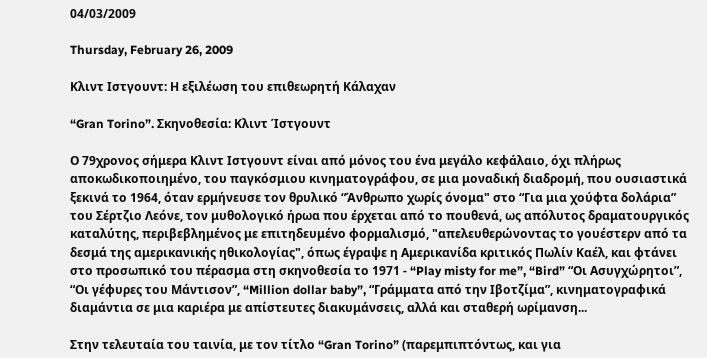04/03/2009

Thursday, February 26, 2009

Κλιντ Ιστγουντ: Η εξιλέωση του επιθεωρητή Κάλαχαν

“Gran Torino”. Σκηνοθεσία: Κλιντ Ίστγουντ

Ο 79χρονος σήμερα Κλιντ Ιστγουντ είναι από μόνος του ένα μεγάλο κεφάλαιο, όχι πλήρως αποκωδικοποιημένο, του παγκόσμιου κινηματογράφου, σε μια μοναδική διαδρομή, που ουσιαστικά ξεκινά το 1964, όταν ερμήνευσε τον θρυλικό “Άνθρωπο χωρίς όνομα" στο “Για μια χούφτα δολάρια” του Σέρτζιο Λεόνε, τον μυθολογικό ήρωα που έρχεται από το πουθενά, ως απόλυτος δραματουργικός καταλύτης, περιβεβλημένος με επιτηδευμένο φορμαλισμό, "απελευθερώνοντας το γουέστερν από τα δεσμά της αμερικανικής ηθικολογίας", όπως έγραψε η Αμερικανίδα κριτικός Πωλίν Καέλ, και φτάνει στο προσωπικό του πέρασμα στη σκηνοθεσία το 1971 - “Play misty for me”, “Bird” “Οι Ασυγχώρητοι”, “Οι γέφυρες του Μάντισον”, “Million dollar baby”, “Γράμματα από την Ιβοτζίμα”, κινηματογραφικά διαμάντια σε μια καριέρα με απίστευτες διακυμάνσεις, αλλά και σταθερή ωρίμανση...

Στην τελευταία του ταινία, με τον τίτλο “Gran Torino” (παρεμπιπτόντως, και για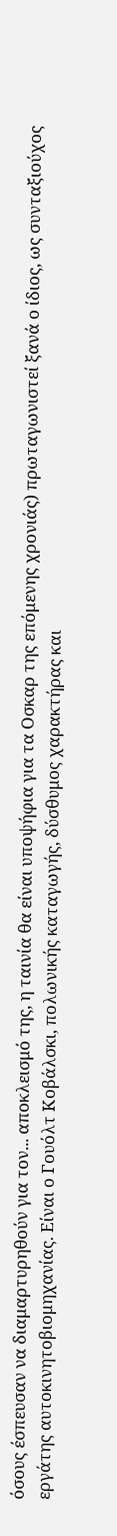όσους έσπευσαν να διαμαρτυρηθούν για τον... αποκλεισμό της, η ταινία θα είναι υποψήφια για τα Οσκαρ της επόμενης χρονιάς) πρωταγωνιστεί ξανά ο ίδιος, ως συνταξιούχος εργάτης αυτοκινητοβιομηχανίας. Είναι ο Γουόλτ Κοβάλσκι, πολωνικής καταγωγής, δύσθυμος χαρακτήρας και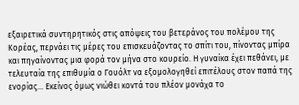εξαιρετικά συντηρητικός στις απόψεις του βετεράνος του πολέμου της Κορέας, περνάει τις μέρες του επισκευάζοντας το σπίτι του, πίνοντας μπίρα και πηγαίνοντας μια φορά τον μήνα στο κουρείο. Η γυναίκα έχει πεθάνει, με τελευταία της επιθυμία ο Γουόλτ να εξομολογηθεί επιτέλους στον παπά της ενορίας... Εκείνος όμως νιώθει κοντά του πλέον μονάχα το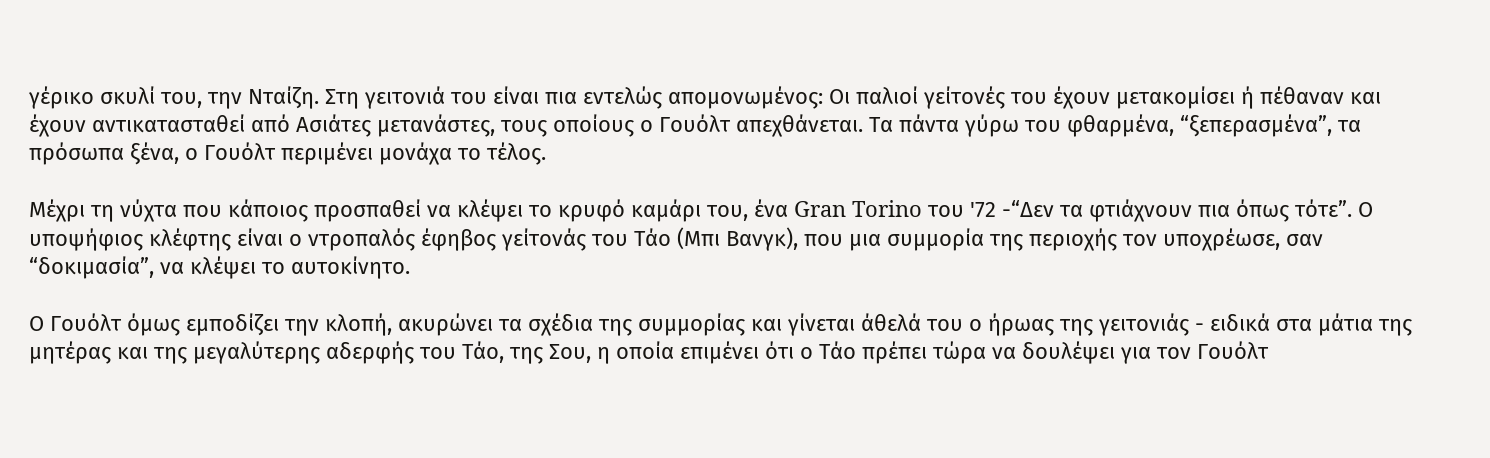γέρικο σκυλί του, την Νταίζη. Στη γειτονιά του είναι πια εντελώς απομονωμένος: Οι παλιοί γείτονές του έχουν μετακομίσει ή πέθαναν και έχουν αντικατασταθεί από Ασιάτες μετανάστες, τους οποίους ο Γουόλτ απεχθάνεται. Τα πάντα γύρω του φθαρμένα, “ξεπερασμένα”, τα πρόσωπα ξένα, ο Γουόλτ περιμένει μονάχα το τέλος.

Μέχρι τη νύχτα που κάποιος προσπαθεί να κλέψει το κρυφό καμάρι του, ένα Gran Torino του '72 -“Δεν τα φτιάχνουν πια όπως τότε”. Ο υποψήφιος κλέφτης είναι ο ντροπαλός έφηβος γείτονάς του Τάο (Μπι Βανγκ), που μια συμμορία της περιοχής τον υποχρέωσε, σαν “δοκιμασία”, να κλέψει το αυτοκίνητο.

Ο Γουόλτ όμως εμποδίζει την κλοπή, ακυρώνει τα σχέδια της συμμορίας και γίνεται άθελά του ο ήρωας της γειτονιάς - ειδικά στα μάτια της μητέρας και της μεγαλύτερης αδερφής του Τάο, της Σου, η οποία επιμένει ότι ο Τάο πρέπει τώρα να δουλέψει για τον Γουόλτ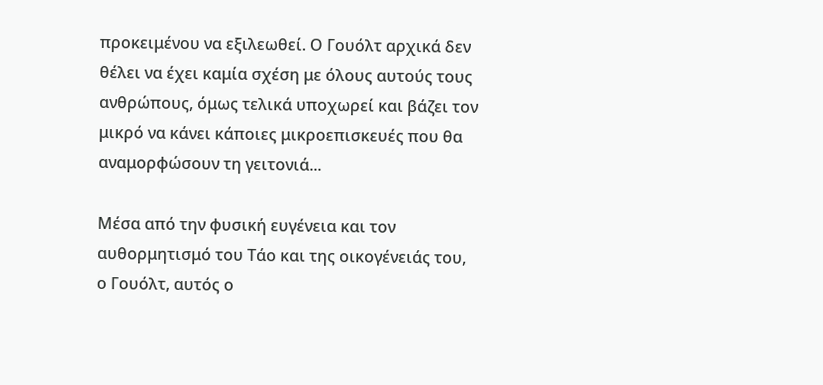προκειμένου να εξιλεωθεί. Ο Γουόλτ αρχικά δεν θέλει να έχει καμία σχέση με όλους αυτούς τους ανθρώπους, όμως τελικά υποχωρεί και βάζει τον μικρό να κάνει κάποιες μικροεπισκευές που θα αναμορφώσουν τη γειτονιά...

Μέσα από την φυσική ευγένεια και τον αυθορμητισμό του Τάο και της οικογένειάς του, ο Γουόλτ, αυτός ο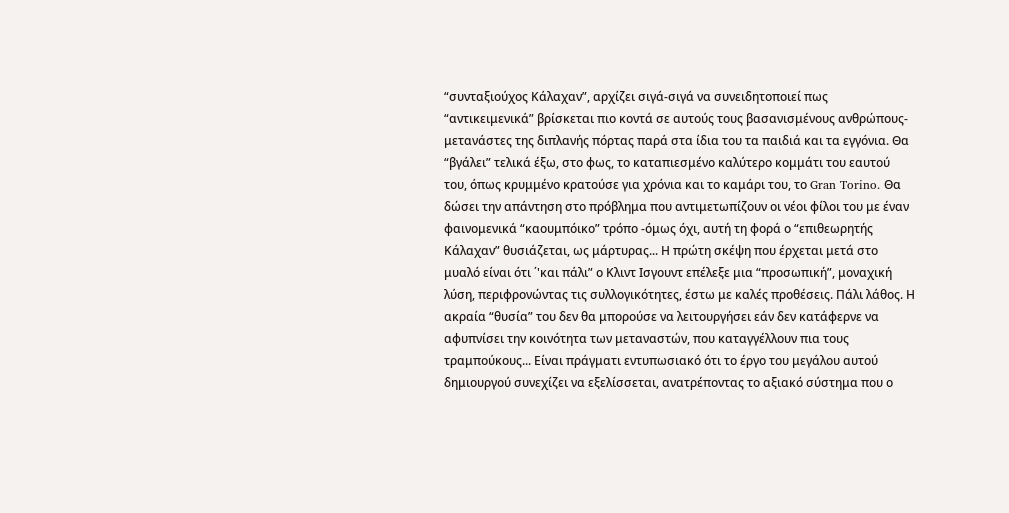“συνταξιούχος Κάλαχαν”, αρχίζει σιγά-σιγά να συνειδητοποιεί πως “αντικειμενικά” βρίσκεται πιο κοντά σε αυτούς τους βασανισμένους ανθρώπους- μετανάστες της διπλανής πόρτας παρά στα ίδια του τα παιδιά και τα εγγόνια. Θα “βγάλει” τελικά έξω, στο φως, το καταπιεσμένο καλύτερο κομμάτι του εαυτού του, όπως κρυμμένο κρατούσε για χρόνια και το καμάρι του, το Gran Torino. Θα δώσει την απάντηση στο πρόβλημα που αντιμετωπίζουν οι νέοι φίλοι του με έναν φαινομενικά “καουμπόικο” τρόπο -όμως όχι, αυτή τη φορά ο “επιθεωρητής Κάλαχαν” θυσιάζεται, ως μάρτυρας... Η πρώτη σκέψη που έρχεται μετά στο μυαλό είναι ότι ΄'και πάλι” ο Κλιντ Ισγουντ επέλεξε μια “προσωπική”, μοναχική λύση, περιφρονώντας τις συλλογικότητες, έστω με καλές προθέσεις. Πάλι λάθος. Η ακραία “θυσία” του δεν θα μπορούσε να λειτουργήσει εάν δεν κατάφερνε να αφυπνίσει την κοινότητα των μεταναστών, που καταγγέλλουν πια τους τραμπούκους... Είναι πράγματι εντυπωσιακό ότι το έργο του μεγάλου αυτού δημιουργού συνεχίζει να εξελίσσεται, ανατρέποντας το αξιακό σύστημα που ο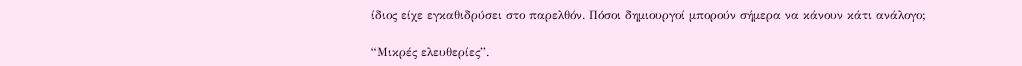ίδιος είχε εγκαθιδρύσει στο παρελθόν. Πόσοι δημιουργοί μπορούν σήμερα να κάνουν κάτι ανάλογο;

“Μικρές ελευθερίες”.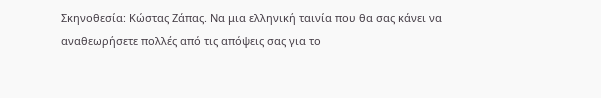Σκηνοθεσία: Κώστας Ζάπας. Να μια ελληνική ταινία που θα σας κάνει να αναθεωρήσετε πολλές από τις απόψεις σας για το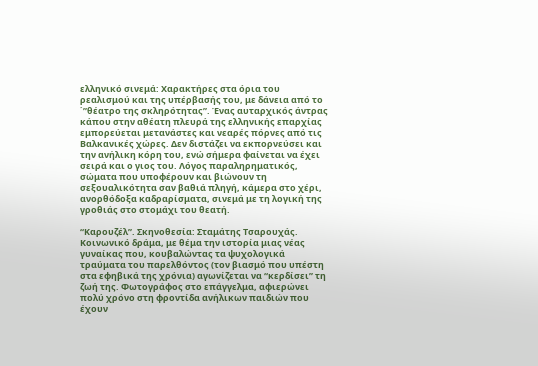ελληνικό σινεμά: Χαρακτήρες στα όρια του ρεαλισμού και της υπέρβασής του, με δάνεια από το ΄”θέατρο της σκληρότητας”. Ένας αυταρχικός άντρας κάπου στην αθέατη πλευρά της ελληνικής επαρχίας εμπορεύεται μετανάστες και νεαρές πόρνες από τις Βαλκανικές χώρες. Δεν διστάζει να εκπορνεύσει και την ανήλικη κόρη του, ενώ σήμερα φαίνεται να έχει σειρά και ο γιος του. Λόγος παραληρηματικός, σώματα που υποφέρουν και βιώνουν τη σεξουαλικότητα σαν βαθιά πληγή, κάμερα στο χέρι, ανορθόδοξα καδραρίσματα, σινεμά με τη λογική της γροθιάς στο στομάχι του θεατή.

“Καρουζέλ”. Σκηνοθεσία: Σταμάτης Τσαρουχάς. Κοινωνικό δράμα, με θέμα την ιστορία μιας νέας γυναίκας που, κουβαλώντας τα ψυχολογικά τραύματα του παρελθόντος (τον βιασμό που υπέστη στα εφηβικά της χρόνια) αγωνίζεται να “κερδίσει” τη ζωή της. Φωτογράφος στο επάγγελμα, αφιερώνει πολύ χρόνο στη φροντίδα ανήλικων παιδιών που έχουν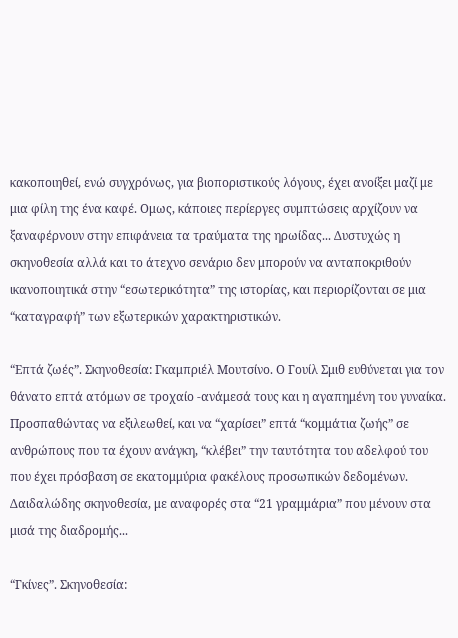κακοποιηθεί, ενώ συγχρόνως, για βιοποριστικούς λόγους, έχει ανοίξει μαζί με μια φίλη της ένα καφέ. Ομως, κάποιες περίεργες συμπτώσεις αρχίζουν να ξαναφέρνουν στην επιφάνεια τα τραύματα της ηρωίδας... Δυστυχώς η σκηνοθεσία αλλά και το άτεχνο σενάριο δεν μπορούν να ανταποκριθούν ικανοποιητικά στην “εσωτερικότητα” της ιστορίας, και περιορίζονται σε μια “καταγραφή” των εξωτερικών χαρακτηριστικών.

“Επτά ζωές”. Σκηνοθεσία: Γκαμπριέλ Μουτσίνο. Ο Γουίλ Σμιθ ευθύνεται για τον θάνατο επτά ατόμων σε τροχαίο -ανάμεσά τους και η αγαπημένη του γυναίκα. Προσπαθώντας να εξιλεωθεί, και να “χαρίσει” επτά “κομμάτια ζωής” σε ανθρώπους που τα έχουν ανάγκη, “κλέβει” την ταυτότητα του αδελφού του που έχει πρόσβαση σε εκατομμύρια φακέλους προσωπικών δεδομένων. Δαιδαλώδης σκηνοθεσία, με αναφορές στα “21 γραμμάρια” που μένουν στα μισά της διαδρομής...

“Γκίνες”. Σκηνοθεσία: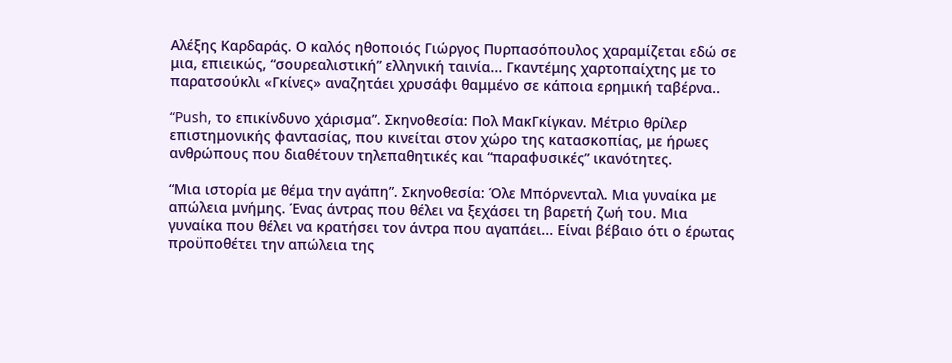Αλέξης Καρδαράς. Ο καλός ηθοποιός Γιώργος Πυρπασόπουλος χαραμίζεται εδώ σε μια, επιεικώς, “σουρεαλιστική” ελληνική ταινία... Γκαντέμης χαρτοπαίχτης με το παρατσούκλι «Γκίνες» αναζητάει χρυσάφι θαμμένο σε κάποια ερημική ταβέρνα..

“Push, το επικίνδυνο χάρισμα”. Σκηνοθεσία: Πολ ΜακΓκίγκαν. Μέτριο θρίλερ επιστημονικής φαντασίας, που κινείται στον χώρο της κατασκοπίας, με ήρωες ανθρώπους που διαθέτουν τηλεπαθητικές και “παραφυσικές” ικανότητες.

“Μια ιστορία με θέμα την αγάπη”. Σκηνοθεσία: Όλε Μπόρνενταλ. Μια γυναίκα με απώλεια μνήμης. Ένας άντρας που θέλει να ξεχάσει τη βαρετή ζωή του. Μια γυναίκα που θέλει να κρατήσει τον άντρα που αγαπάει... Είναι βέβαιο ότι ο έρωτας προϋποθέτει την απώλεια της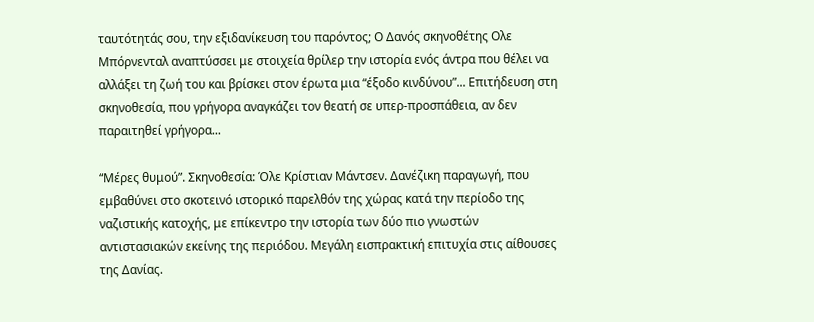ταυτότητάς σου, την εξιδανίκευση του παρόντος; Ο Δανός σκηνοθέτης Ολε Μπόρνενταλ αναπτύσσει με στοιχεία θρίλερ την ιστορία ενός άντρα που θέλει να αλλάξει τη ζωή του και βρίσκει στον έρωτα μια “έξοδο κινδύνου”... Επιτήδευση στη σκηνοθεσία, που γρήγορα αναγκάζει τον θεατή σε υπερ-προσπάθεια, αν δεν παραιτηθεί γρήγορα...

“Μέρες θυμού”. Σκηνοθεσία: Όλε Κρίστιαν Μάντσεν. Δανέζικη παραγωγή, που εμβαθύνει στο σκοτεινό ιστορικό παρελθόν της χώρας κατά την περίοδο της ναζιστικής κατοχής, με επίκεντρο την ιστορία των δύο πιο γνωστών αντιστασιακών εκείνης της περιόδου. Μεγάλη εισπρακτική επιτυχία στις αίθουσες της Δανίας.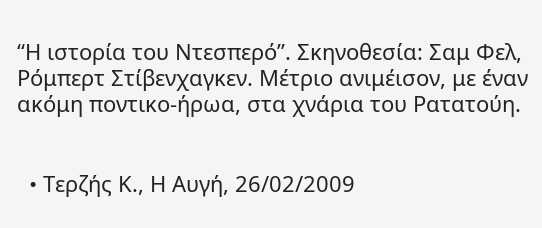“Η ιστορία του Ντεσπερό”. Σκηνοθεσία: Σαμ Φελ, Ρόμπερτ Στίβενχαγκεν. Μέτριο ανιμέισον, με έναν ακόμη ποντικο-ήρωα, στα χνάρια του Ρατατούη.


  • Τερζής Κ., Η Αυγή, 26/02/2009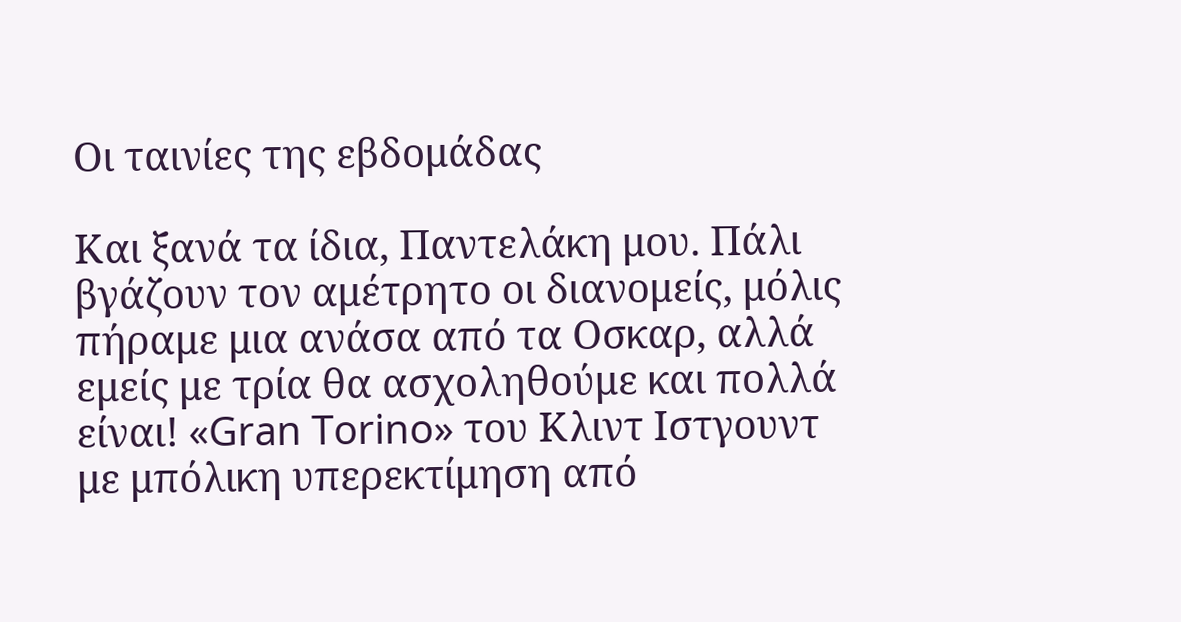Οι ταινίες της εβδομάδας

Και ξανά τα ίδια, Παντελάκη μου. Πάλι βγάζουν τον αμέτρητο οι διανομείς, μόλις πήραμε μια ανάσα από τα Οσκαρ, αλλά εμείς με τρία θα ασχοληθούμε και πολλά είναι! «Gran Torino» του Κλιντ Ιστγουντ με μπόλικη υπερεκτίμηση από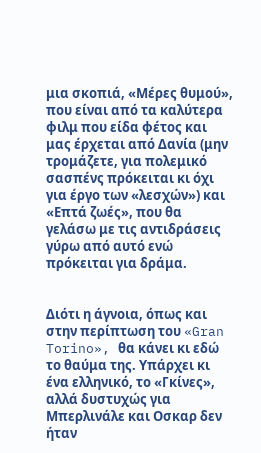μια σκοπιά, «Μέρες θυμού», που είναι από τα καλύτερα φιλμ που είδα φέτος και μας έρχεται από Δανία (μην τρομάζετε, για πολεμικό σασπένς πρόκειται κι όχι για έργο των «λεσχών») και «Επτά ζωές», που θα γελάσω με τις αντιδράσεις γύρω από αυτό ενώ πρόκειται για δράμα.


Διότι η άγνοια, όπως και στην περίπτωση του «Gran Torino», θα κάνει κι εδώ το θαύμα της. Υπάρχει κι ένα ελληνικό, το «Γκίνες», αλλά δυστυχώς για Μπερλινάλε και Οσκαρ δεν ήταν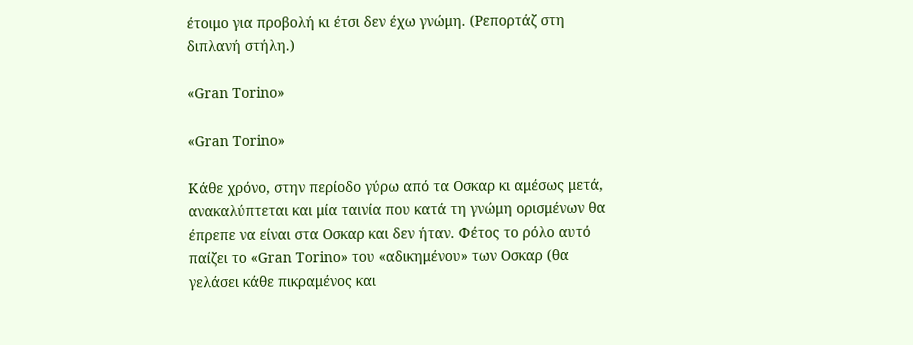έτοιμο για προβολή κι έτσι δεν έχω γνώμη. (Ρεπορτάζ στη διπλανή στήλη.)

«Gran Torino»

«Gran Torino»

Κάθε χρόνο, στην περίοδο γύρω από τα Οσκαρ κι αμέσως μετά, ανακαλύπτεται και μία ταινία που κατά τη γνώμη ορισμένων θα έπρεπε να είναι στα Οσκαρ και δεν ήταν. Φέτος το ρόλο αυτό παίζει το «Gran Torino» του «αδικημένου» των Οσκαρ (θα γελάσει κάθε πικραμένος και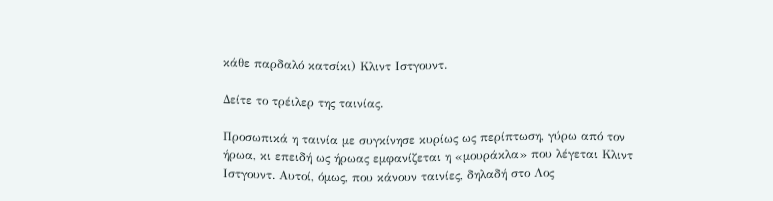κάθε παρδαλό κατσίκι) Κλιντ Ιστγουντ.

Δείτε το τρέιλερ της ταινίας.

Προσωπικά η ταινία με συγκίνησε κυρίως ως περίπτωση, γύρω από τον ήρωα, κι επειδή ως ήρωας εμφανίζεται η «μουράκλα» που λέγεται Κλιντ Ιστγουντ. Αυτοί, όμως, που κάνουν ταινίες, δηλαδή στο Λος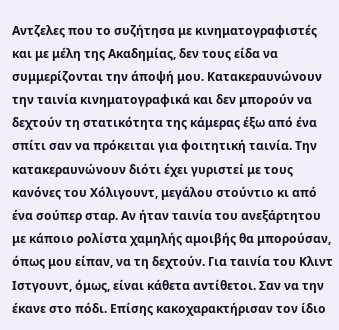Αντζελες που το συζήτησα με κινηματογραφιστές και με μέλη της Ακαδημίας, δεν τους είδα να συμμερίζονται την άποψή μου. Κατακεραυνώνουν την ταινία κινηματογραφικά και δεν μπορούν να δεχτούν τη στατικότητα της κάμερας έξω από ένα σπίτι σαν να πρόκειται για φοιτητική ταινία. Την κατακεραυνώνουν διότι έχει γυριστεί με τους κανόνες του Χόλιγουντ, μεγάλου στούντιο κι από ένα σούπερ σταρ. Αν ήταν ταινία του ανεξάρτητου με κάποιο ρολίστα χαμηλής αμοιβής θα μπορούσαν, όπως μου είπαν, να τη δεχτούν. Για ταινία του Κλιντ Ιστγουντ, όμως, είναι κάθετα αντίθετοι. Σαν να την έκανε στο πόδι. Επίσης κακοχαρακτήρισαν τον ίδιο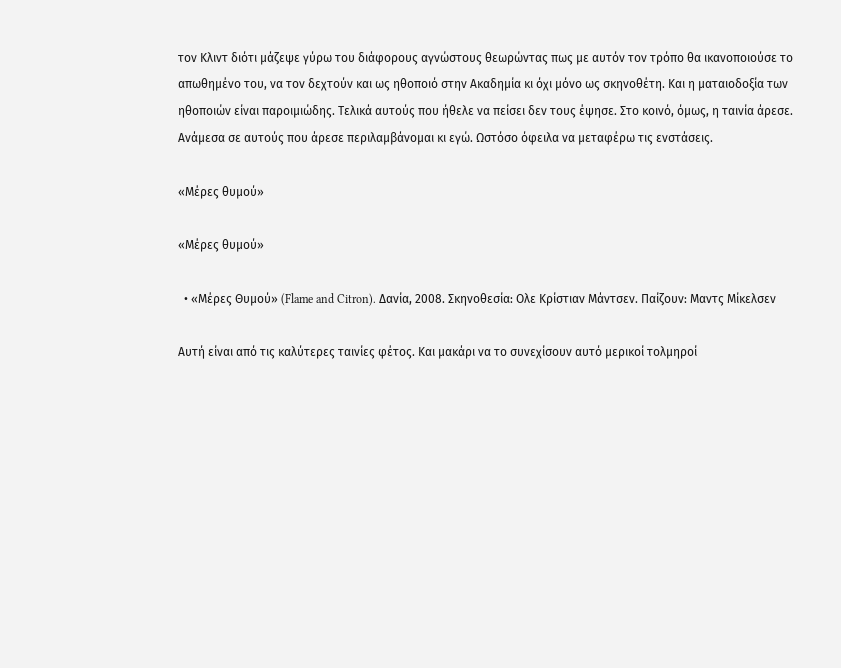τον Κλιντ διότι μάζεψε γύρω του διάφορους αγνώστους θεωρώντας πως με αυτόν τον τρόπο θα ικανοποιούσε το απωθημένο του, να τον δεχτούν και ως ηθοποιό στην Ακαδημία κι όχι μόνο ως σκηνοθέτη. Και η ματαιοδοξία των ηθοποιών είναι παροιμιώδης. Τελικά αυτούς που ήθελε να πείσει δεν τους έψησε. Στο κοινό, όμως, η ταινία άρεσε. Ανάμεσα σε αυτούς που άρεσε περιλαμβάνομαι κι εγώ. Ωστόσο όφειλα να μεταφέρω τις ενστάσεις.

«Μέρες θυμού»

«Μέρες θυμού»

  • «Μέρες Θυμού» (Flame and Citron). Δανία, 2008. Σκηνοθεσία: Ολε Κρίστιαν Μάντσεν. Παίζουν: Μαντς Μίκελσεν

Αυτή είναι από τις καλύτερες ταινίες φέτος. Και μακάρι να το συνεχίσουν αυτό μερικοί τολμηροί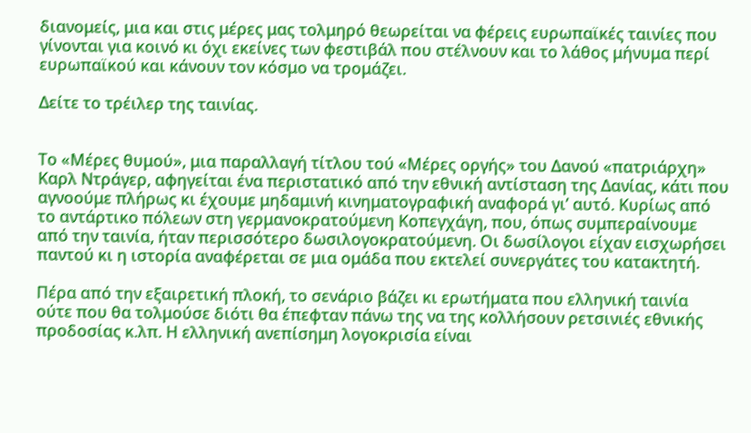διανομείς, μια και στις μέρες μας τολμηρό θεωρείται να φέρεις ευρωπαϊκές ταινίες που γίνονται για κοινό κι όχι εκείνες των φεστιβάλ που στέλνουν και το λάθος μήνυμα περί ευρωπαϊκού και κάνουν τον κόσμο να τρομάζει.

Δείτε το τρέιλερ της ταινίας.


Το «Μέρες θυμού», μια παραλλαγή τίτλου τού «Μέρες οργής» του Δανού «πατριάρχη» Καρλ Ντράγερ, αφηγείται ένα περιστατικό από την εθνική αντίσταση της Δανίας, κάτι που αγνοούμε πλήρως κι έχουμε μηδαμινή κινηματογραφική αναφορά γι’ αυτό. Κυρίως από το αντάρτικο πόλεων στη γερμανοκρατούμενη Κοπεγχάγη, που, όπως συμπεραίνουμε από την ταινία, ήταν περισσότερο δωσιλογοκρατούμενη. Οι δωσίλογοι είχαν εισχωρήσει παντού κι η ιστορία αναφέρεται σε μια ομάδα που εκτελεί συνεργάτες του κατακτητή.

Πέρα από την εξαιρετική πλοκή, το σενάριο βάζει κι ερωτήματα που ελληνική ταινία ούτε που θα τολμούσε διότι θα έπεφταν πάνω της να της κολλήσουν ρετσινιές εθνικής προδοσίας κ.λπ. Η ελληνική ανεπίσημη λογοκρισία είναι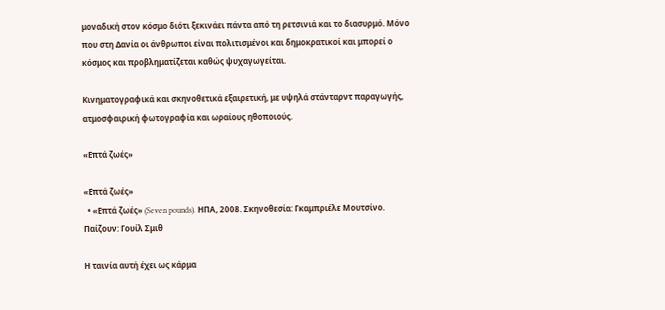μοναδική στον κόσμο διότι ξεκινάει πάντα από τη ρετσινιά και το διασυρμό. Μόνο που στη Δανία οι άνθρωποι είναι πολιτισμένοι και δημοκρατικοί και μπορεί ο κόσμος και προβληματίζεται καθώς ψυχαγωγείται.

Κινηματογραφικά και σκηνοθετικά εξαιρετική, με υψηλά στάνταρντ παραγωγής, ατμοσφαιρική φωτογραφία και ωραίους ηθοποιούς.

«Επτά ζωές»

«Επτά ζωές»
  • «Επτά ζωές» (Seven pounds). ΗΠΑ, 2008. Σκηνοθεσία: Γκαμπριέλε Μουτσίνο. Παίζουν: Γουίλ Σμιθ

Η ταινία αυτή έχει ως κάρμα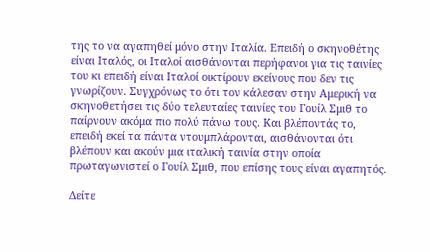της το να αγαπηθεί μόνο στην Ιταλία. Επειδή ο σκηνοθέτης είναι Ιταλός, οι Ιταλοί αισθάνονται περήφανοι για τις ταινίες του κι επειδή είναι Ιταλοί οικτίρουν εκείνους που δεν τις γνωρίζουν. Συγχρόνως το ότι τον κάλεσαν στην Αμερική να σκηνοθετήσει τις δύο τελευταίες ταινίες του Γουίλ Σμιθ το παίρνουν ακόμα πιο πολύ πάνω τους. Και βλέποντάς το, επειδή εκεί τα πάντα ντουμπλάρονται, αισθάνονται ότι βλέπουν και ακούν μια ιταλική ταινία στην οποία πρωταγωνιστεί ο Γουίλ Σμιθ, που επίσης τους είναι αγαπητός.

Δείτε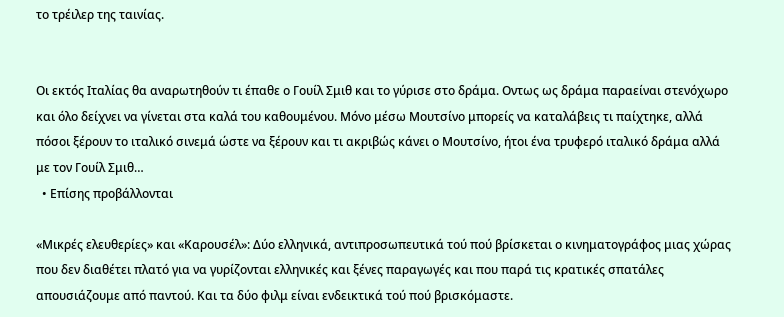το τρέιλερ της ταινίας.


Οι εκτός Ιταλίας θα αναρωτηθούν τι έπαθε ο Γουίλ Σμιθ και το γύρισε στο δράμα. Οντως ως δράμα παραείναι στενόχωρο και όλο δείχνει να γίνεται στα καλά του καθουμένου. Μόνο μέσω Μουτσίνο μπορείς να καταλάβεις τι παίχτηκε, αλλά πόσοι ξέρουν το ιταλικό σινεμά ώστε να ξέρουν και τι ακριβώς κάνει ο Μουτσίνο, ήτοι ένα τρυφερό ιταλικό δράμα αλλά με τον Γουίλ Σμιθ…
  • Επίσης προβάλλονται

«Μικρές ελευθερίες» και «Καρουσέλ»: Δύο ελληνικά, αντιπροσωπευτικά τού πού βρίσκεται ο κινηματογράφος μιας χώρας που δεν διαθέτει πλατό για να γυρίζονται ελληνικές και ξένες παραγωγές και που παρά τις κρατικές σπατάλες απουσιάζουμε από παντού. Και τα δύο φιλμ είναι ενδεικτικά τού πού βρισκόμαστε.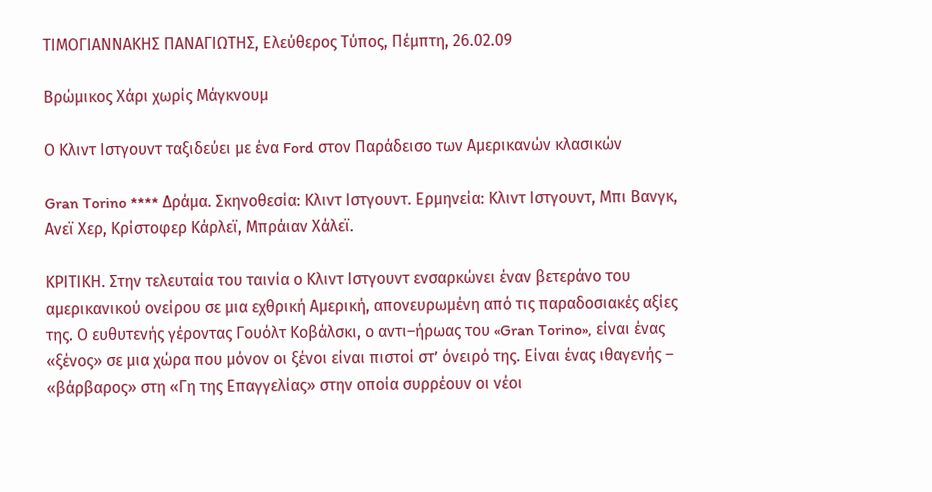ΤΙΜΟΓΙΑΝΝΑΚΗΣ ΠΑΝΑΓΙΩΤΗΣ, Ελεύθερος Τύπος, Πέμπτη, 26.02.09

Βρώμικος Χάρι χωρίς Μάγκνουμ

Ο Κλιντ Ιστγουντ ταξιδεύει με ένα Ford στον Παράδεισο των Αμερικανών κλασικών

Gran Torino **** Δράμα. Σκηνοθεσία: Κλιντ Ιστγουντ. Ερμηνεία: Κλιντ Ιστγουντ, Μπι Βανγκ, Ανεϊ Χερ, Κρίστοφερ Κάρλεϊ, Μπράιαν Χάλεϊ.

ΚΡΙΤΙΚΗ. Στην τελευταία του ταινία ο Κλιντ Ιστγουντ ενσαρκώνει έναν βετεράνο του αμερικανικού ονείρου σε μια εχθρική Αμερική, απονευρωμένη από τις παραδοσιακές αξίες της. Ο ευθυτενής γέροντας Γουόλτ Κοβάλσκι, ο αντι–ήρωας του «Gran Torino», είναι ένας «ξένος» σε μια χώρα που μόνον οι ξένοι είναι πιστοί στ’ όνειρό της. Είναι ένας ιθαγενής – «βάρβαρος» στη «Γη της Επαγγελίας» στην οποία συρρέουν οι νέοι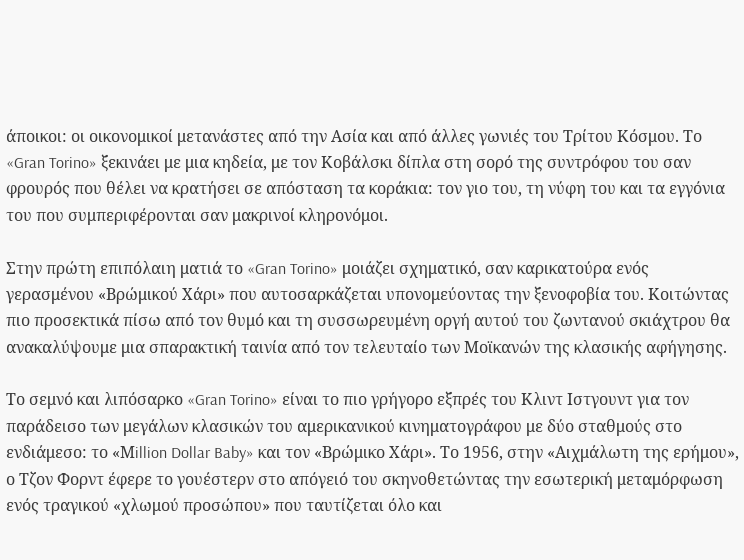άποικοι: οι οικονομικοί μετανάστες από την Ασία και από άλλες γωνιές του Τρίτου Κόσμου. Το «Gran Torino» ξεκινάει με μια κηδεία, με τον Κοβάλσκι δίπλα στη σορό της συντρόφου του σαν φρουρός που θέλει να κρατήσει σε απόσταση τα κοράκια: τον γιο του, τη νύφη του και τα εγγόνια του που συμπεριφέρονται σαν μακρινοί κληρονόμοι.

Στην πρώτη επιπόλαιη ματιά το «Gran Torino» μοιάζει σχηματικό, σαν καρικατούρα ενός γερασμένου «Βρώμικού Χάρι» που αυτοσαρκάζεται υπονομεύοντας την ξενοφοβία του. Κοιτώντας πιο προσεκτικά πίσω από τον θυμό και τη συσσωρευμένη οργή αυτού του ζωντανού σκιάχτρου θα ανακαλύψουμε μια σπαρακτική ταινία από τον τελευταίο των Μοϊκανών της κλασικής αφήγησης.

Το σεμνό και λιπόσαρκο «Gran Torino» είναι το πιο γρήγορο εξπρές του Κλιντ Ιστγουντ για τον παράδεισο των μεγάλων κλασικών του αμερικανικού κινηματογράφου με δύο σταθμούς στο ενδιάμεσο: το «Μillion Dollar Baby» και τον «Βρώμικο Χάρι». Το 1956, στην «Αιχμάλωτη της ερήμου», ο Τζον Φορντ έφερε το γουέστερν στο απόγειό του σκηνοθετώντας την εσωτερική μεταμόρφωση ενός τραγικού «χλωμού προσώπου» που ταυτίζεται όλο και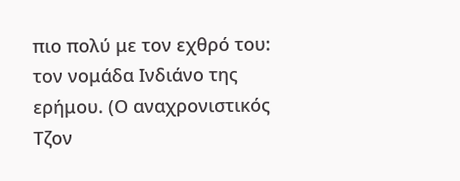πιο πολύ με τον εχθρό του: τον νομάδα Ινδιάνο της ερήμου. (Ο αναχρονιστικός Τζον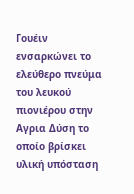Γουέιν ενσαρκώνει το ελεύθερο πνεύμα του λευκού πιονιέρου στην Αγρια Δύση το οποίο βρίσκει υλική υπόσταση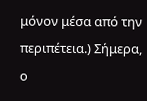μόνον μέσα από την περιπέτεια.) Σήμερα, ο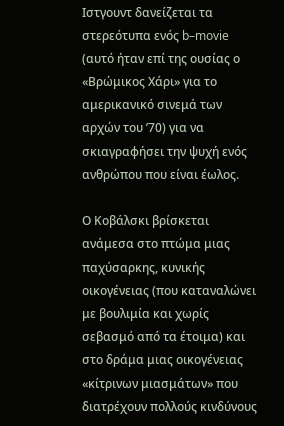Ιστγουντ δανείζεται τα στερεότυπα ενός b–movie (αυτό ήταν επί της ουσίας ο «Βρώμικος Χάρι» για το αμερικανικό σινεμά των αρχών του ’70) για να σκιαγραφήσει την ψυχή ενός ανθρώπου που είναι έωλος.

Ο Κοβάλσκι βρίσκεται ανάμεσα στο πτώμα μιας παχύσαρκης, κυνικής οικογένειας (που καταναλώνει με βουλιμία και χωρίς σεβασμό από τα έτοιμα) και στο δράμα μιας οικογένειας «κίτρινων μιασμάτων» που διατρέχουν πολλούς κινδύνους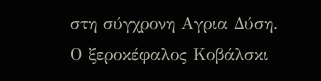στη σύγχρονη Αγρια Δύση. Ο ξεροκέφαλος Κοβάλσκι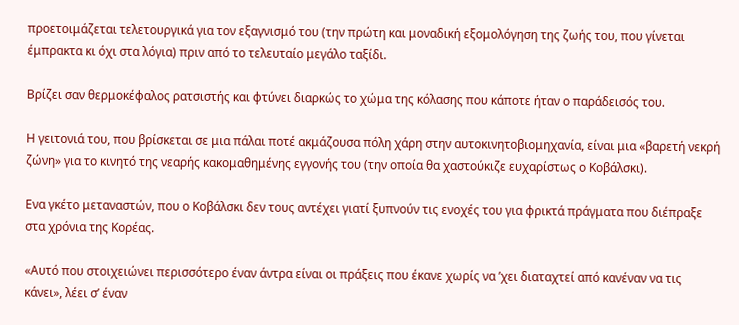προετοιμάζεται τελετουργικά για τον εξαγνισμό του (την πρώτη και μοναδική εξομολόγηση της ζωής του, που γίνεται έμπρακτα κι όχι στα λόγια) πριν από το τελευταίο μεγάλο ταξίδι.

Βρίζει σαν θερμοκέφαλος ρατσιστής και φτύνει διαρκώς το χώμα της κόλασης που κάποτε ήταν ο παράδεισός του.

Η γειτονιά του, που βρίσκεται σε μια πάλαι ποτέ ακμάζουσα πόλη χάρη στην αυτοκινητοβιομηχανία, είναι μια «βαρετή νεκρή ζώνη» για το κινητό της νεαρής κακομαθημένης εγγονής του (την οποία θα χαστούκιζε ευχαρίστως ο Κοβάλσκι).

Ενα γκέτο μεταναστών, που ο Κοβάλσκι δεν τους αντέχει γιατί ξυπνούν τις ενοχές του για φρικτά πράγματα που διέπραξε στα χρόνια της Κορέας.

«Αυτό που στοιχειώνει περισσότερο έναν άντρα είναι οι πράξεις που έκανε χωρίς να ’χει διαταχτεί από κανέναν να τις κάνει», λέει σ’ έναν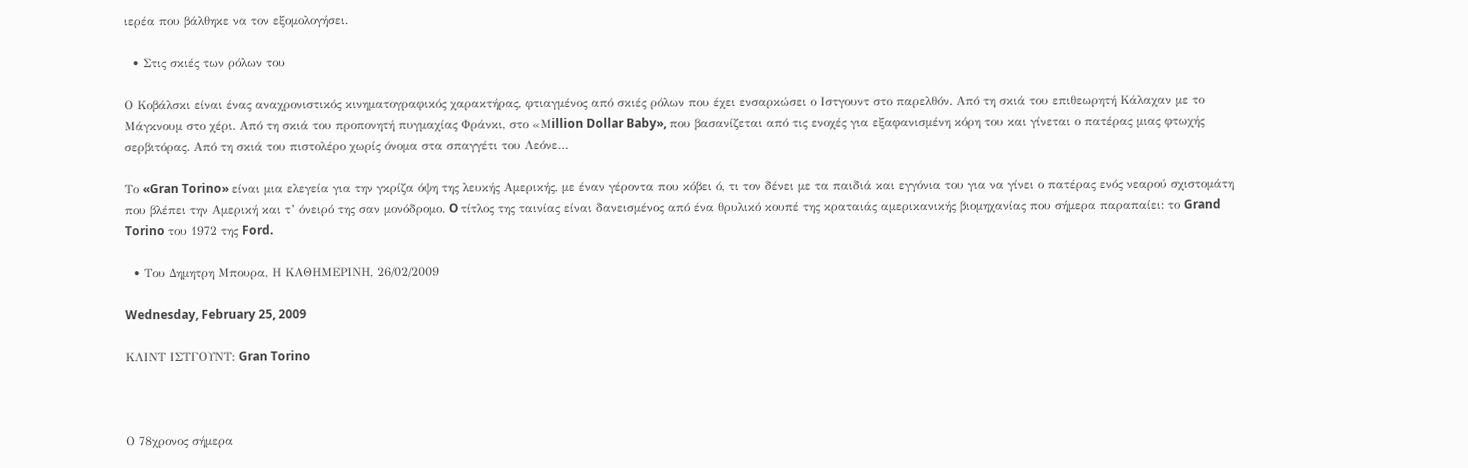ιερέα που βάλθηκε να τον εξομολογήσει.

  • Στις σκιές των ρόλων του

Ο Κοβάλσκι είναι ένας αναχρονιστικός κινηματογραφικός χαρακτήρας, φτιαγμένος από σκιές ρόλων που έχει ενσαρκώσει ο Ιστγουντ στο παρελθόν. Από τη σκιά του επιθεωρητή Κάλαχαν με το Μάγκνουμ στο χέρι. Από τη σκιά του προπονητή πυγμαχίας Φράνκι, στο «Μillion Dollar Baby», που βασανίζεται από τις ενοχές για εξαφανισμένη κόρη του και γίνεται ο πατέρας μιας φτωχής σερβιτόρας. Από τη σκιά του πιστολέρο χωρίς όνομα στα σπαγγέτι του Λεόνε…

Το «Gran Torino» είναι μια ελεγεία για την γκρίζα όψη της λευκής Αμερικής, με έναν γέροντα που κόβει ό, τι τον δένει με τα παιδιά και εγγόνια του για να γίνει ο πατέρας ενός νεαρού σχιστομάτη που βλέπει την Αμερική και τ’ όνειρό της σαν μονόδρομο. O τίτλος της ταινίας είναι δανεισμένος από ένα θρυλικό κουπέ της κραταιάς αμερικανικής βιομηχανίας που σήμερα παραπαίει: το Grand Torino του 1972 της Ford.

  • Του Δημητρη Mπουρα, Η ΚΑΘΗΜΕΡΙΝΗ, 26/02/2009

Wednesday, February 25, 2009

ΚΛΙΝΤ ΙΣΤΓΟΥΝΤ: Gran Torino



Ο 78χρονος σήμερα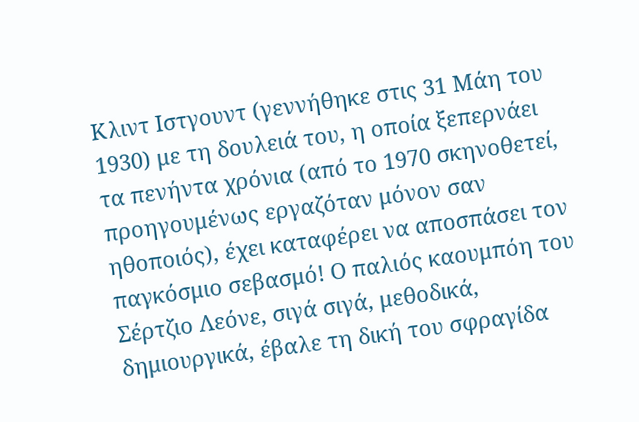Κλιντ Ιστγουντ (γεννήθηκε στις 31 Μάη του 1930) με τη δουλειά του, η οποία ξεπερνάει τα πενήντα χρόνια (από το 1970 σκηνοθετεί, προηγουμένως εργαζόταν μόνον σαν ηθοποιός), έχει καταφέρει να αποσπάσει τον παγκόσμιο σεβασμό! Ο παλιός καουμπόη του Σέρτζιο Λεόνε, σιγά σιγά, μεθοδικά, δημιουργικά, έβαλε τη δική του σφραγίδα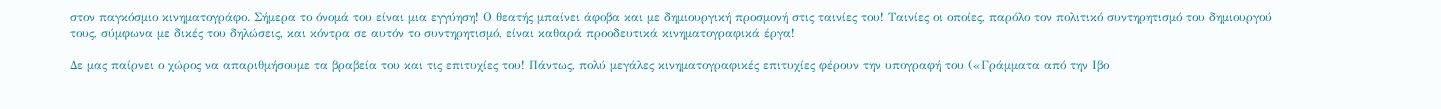στον παγκόσμιο κινηματογράφο. Σήμερα το όνομά του είναι μια εγγύηση! Ο θεατής μπαίνει άφοβα και με δημιουργική προσμονή στις ταινίες του! Ταινίες οι οποίες, παρόλο τον πολιτικό συντηρητισμό του δημιουργού τους, σύμφωνα με δικές του δηλώσεις, και κόντρα σε αυτόν το συντηρητισμό, είναι καθαρά προοδευτικά κινηματογραφικά έργα!

Δε μας παίρνει ο χώρος να απαριθμήσουμε τα βραβεία του και τις επιτυχίες του! Πάντως, πολύ μεγάλες κινηματογραφικές επιτυχίες φέρουν την υπογραφή του («Γράμματα από την Ιβο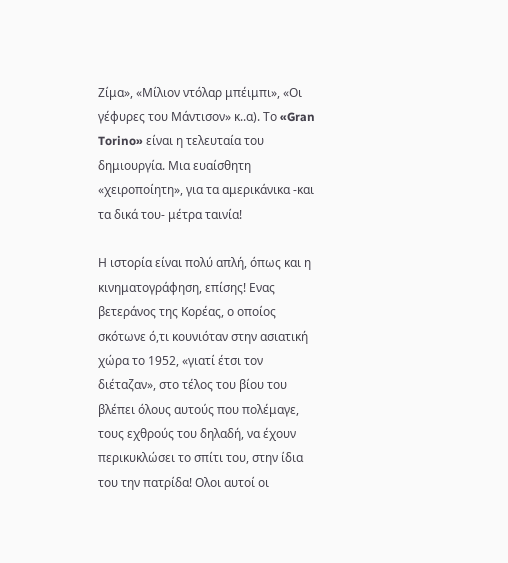Ζίμα», «Μίλιον ντόλαρ μπέιμπι», «Οι γέφυρες του Μάντισον» κ..α). Το «Gran Torino» είναι η τελευταία του δημιουργία. Μια ευαίσθητη «χειροποίητη», για τα αμερικάνικα -και τα δικά του- μέτρα ταινία!

Η ιστορία είναι πολύ απλή, όπως και η κινηματογράφηση, επίσης! Ενας βετεράνος της Κορέας, ο οποίος σκότωνε ό,τι κουνιόταν στην ασιατική χώρα το 1952, «γιατί έτσι τον διέταζαν», στο τέλος του βίου του βλέπει όλους αυτούς που πολέμαγε, τους εχθρούς του δηλαδή, να έχουν περικυκλώσει το σπίτι του, στην ίδια του την πατρίδα! Ολοι αυτοί οι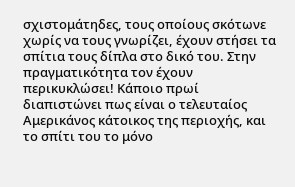σχιστομάτηδες, τους οποίους σκότωνε χωρίς να τους γνωρίζει, έχουν στήσει τα σπίτια τους δίπλα στο δικό του. Στην πραγματικότητα τον έχουν περικυκλώσει! Κάποιο πρωί διαπιστώνει πως είναι ο τελευταίος Αμερικάνος κάτοικος της περιοχής, και το σπίτι του το μόνο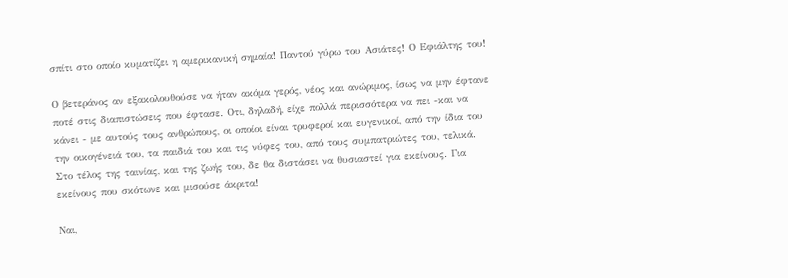σπίτι στο οποίο κυματίζει η αμερικανική σημαία! Παντού γύρω του Ασιάτες! Ο Εφιάλτης του!

Ο βετεράνος αν εξακολουθούσε να ήταν ακόμα γερός, νέος και ανώριμος, ίσως να μην έφτανε ποτέ στις διαπιστώσεις που έφτασε. Οτι, δηλαδή, είχε πολλά περισσότερα να πει -και να κάνει - με αυτούς τους ανθρώπους, οι οποίοι είναι τρυφεροί και ευγενικοί, από την ίδια του την οικογένειά του, τα παιδιά του και τις νύφες του, από τους συμπατριώτες του, τελικά. Στο τέλος της ταινίας, και της ζωής του, δε θα διστάσει να θυσιαστεί για εκείνους. Για εκείνους που σκότωνε και μισούσε άκριτα!

Ναι,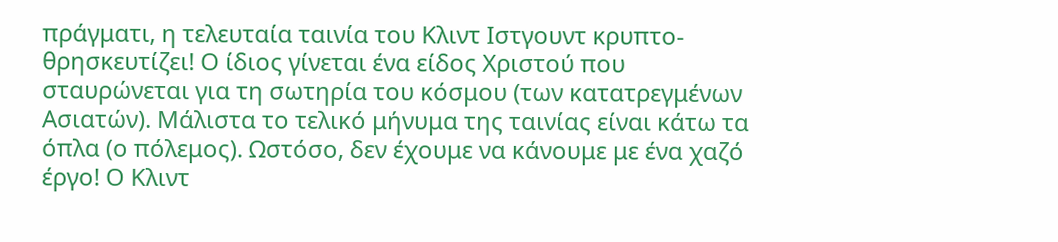πράγματι, η τελευταία ταινία του Κλιντ Ιστγουντ κρυπτο-θρησκευτίζει! Ο ίδιος γίνεται ένα είδος Χριστού που σταυρώνεται για τη σωτηρία του κόσμου (των κατατρεγμένων Ασιατών). Μάλιστα το τελικό μήνυμα της ταινίας είναι κάτω τα όπλα (ο πόλεμος). Ωστόσο, δεν έχουμε να κάνουμε με ένα χαζό έργο! Ο Κλιντ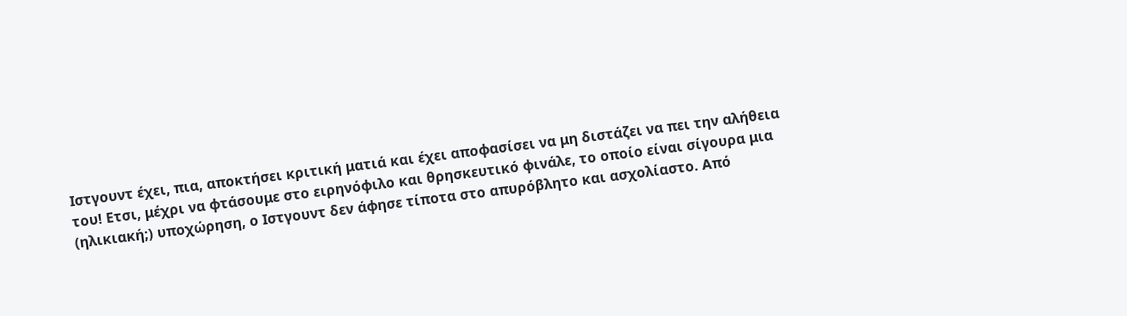Ιστγουντ έχει, πια, αποκτήσει κριτική ματιά και έχει αποφασίσει να μη διστάζει να πει την αλήθεια του! Ετσι, μέχρι να φτάσουμε στο ειρηνόφιλο και θρησκευτικό φινάλε, το οποίο είναι σίγουρα μια (ηλικιακή;) υποχώρηση, ο Ιστγουντ δεν άφησε τίποτα στο απυρόβλητο και ασχολίαστο. Από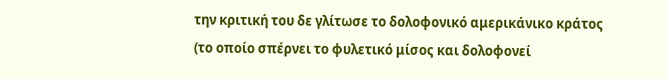την κριτική του δε γλίτωσε το δολοφονικό αμερικάνικο κράτος (το οποίο σπέρνει το φυλετικό μίσος και δολοφονεί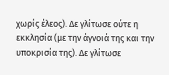χωρίς έλεος). Δε γλίτωσε ούτε η εκκλησία (με την άγνοιά της και την υποκρισία της). Δε γλίτωσε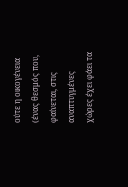ούτε η οικογένεια (ένας θεσμός που, φαίνεται, στις αναπτυγμένες χώρες έχει φάει τα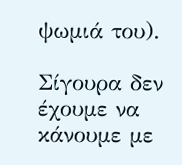ψωμιά του).

Σίγουρα δεν έχουμε να κάνουμε με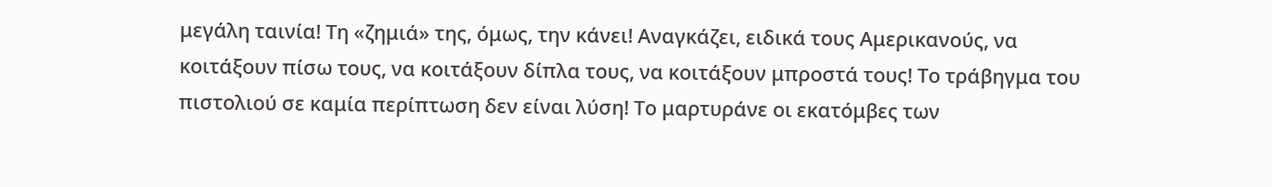μεγάλη ταινία! Τη «ζημιά» της, όμως, την κάνει! Αναγκάζει, ειδικά τους Αμερικανούς, να κοιτάξουν πίσω τους, να κοιτάξουν δίπλα τους, να κοιτάξουν μπροστά τους! Το τράβηγμα του πιστολιού σε καμία περίπτωση δεν είναι λύση! Το μαρτυράνε οι εκατόμβες των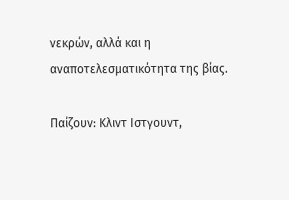νεκρών, αλλά και η αναποτελεσματικότητα της βίας.

Παίζουν: Κλιντ Ιστγουντ,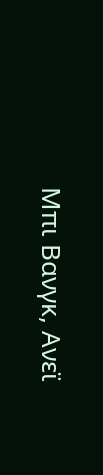Μπι Βανγκ, Ανεϊ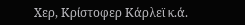Χερ, Κρίστοφερ Κάρλεϊ κ.ά.